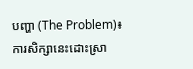បញ្ហា (The Problem)៖ ការសិក្សានេះដោះស្រា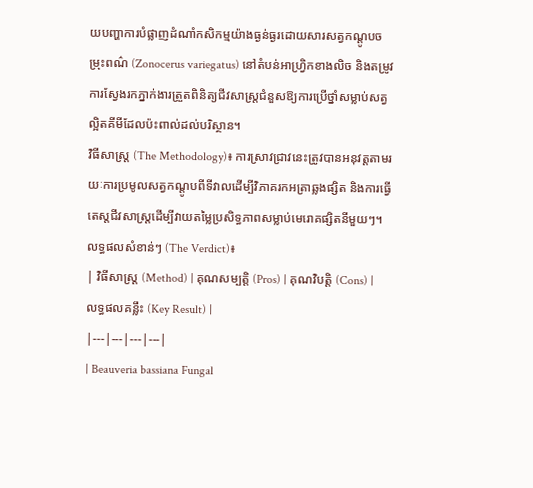យបញ្ហាការបំផ្លាញដំណាំកសិកម្មយ៉ាងធ្ងន់ធ្ងរដោយសារសត្វកណ្តូបចម្រុះពណ៌ (Zonocerus variegatus) នៅតំបន់អាហ្រ្វិកខាងលិច និងតម្រូវការស្វែងរកភ្នាក់ងារត្រួតពិនិត្យជីវសាស្ត្រជំនួសឱ្យការប្រើថ្នាំសម្លាប់សត្វល្អិតគីមីដែលប៉ះពាល់ដល់បរិស្ថាន។
វិធីសាស្ត្រ (The Methodology)៖ ការស្រាវជ្រាវនេះត្រូវបានអនុវត្តតាមរយៈការប្រមូលសត្វកណ្តូបពីទីវាលដើម្បីវិភាគរកអត្រាឆ្លងផ្សិត និងការធ្វើតេស្តជីវសាស្ត្រដើម្បីវាយតម្លៃប្រសិទ្ធភាពសម្លាប់មេរោគផ្សិតនីមួយៗ។
លទ្ធផលសំខាន់ៗ (The Verdict)៖
| វិធីសាស្ត្រ (Method) | គុណសម្បត្តិ (Pros) | គុណវិបត្តិ (Cons) | លទ្ធផលគន្លឹះ (Key Result) |
|---|---|---|---|
| Beauveria bassiana Fungal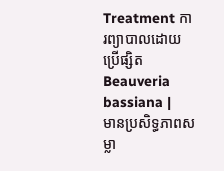Treatment ការព្យាបាលដោយប្រើផ្សិត Beauveria bassiana |
មានប្រសិទ្ធភាពសម្លា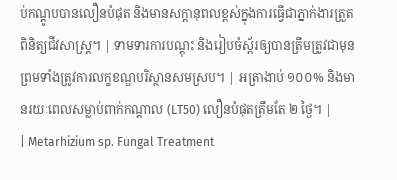ប់កណ្តូបបានលឿនបំផុត និងមានសក្តានុពលខ្ពស់ក្នុងការធ្វើជាភ្នាក់ងារត្រួតពិនិត្យជីវសាស្ត្រ។ | ទាមទារការបណ្តុះ និងរៀបចំស្ព័រឲ្យបានត្រឹមត្រូវជាមុន ព្រមទាំងត្រូវការលក្ខខណ្ឌបរិស្ថានសមស្រប។ | អត្រាងាប់ ១០០% និងមានរយៈពេលសម្លាប់ពាក់កណ្តាល (LT50) លឿនបំផុតត្រឹមតែ ២ ថ្ងៃ។ |
| Metarhizium sp. Fungal Treatment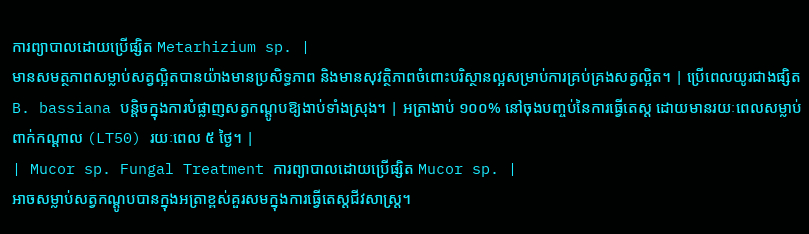ការព្យាបាលដោយប្រើផ្សិត Metarhizium sp. |
មានសមត្ថភាពសម្លាប់សត្វល្អិតបានយ៉ាងមានប្រសិទ្ធភាព និងមានសុវត្ថិភាពចំពោះបរិស្ថានល្អសម្រាប់ការគ្រប់គ្រងសត្វល្អិត។ | ប្រើពេលយូរជាងផ្សិត B. bassiana បន្តិចក្នុងការបំផ្លាញសត្វកណ្តូបឱ្យងាប់ទាំងស្រុង។ | អត្រាងាប់ ១០០% នៅចុងបញ្ចប់នៃការធ្វើតេស្ត ដោយមានរយៈពេលសម្លាប់ពាក់កណ្តាល (LT50) រយៈពេល ៥ ថ្ងៃ។ |
| Mucor sp. Fungal Treatment ការព្យាបាលដោយប្រើផ្សិត Mucor sp. |
អាចសម្លាប់សត្វកណ្តូបបានក្នុងអត្រាខ្ពស់គួរសមក្នុងការធ្វើតេស្តជីវសាស្ត្រ។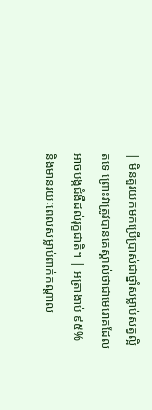| មិនគួរយកមកប្រើប្រាស់ជាថ្នាំសម្លាប់សត្វល្អិតទេ ព្រោះវាត្រូវបានគេស្គាល់ថាជាមេរោគដែលអាចបង្កជំងឺដល់រុក្ខជាតិ។ | អត្រាងាប់ ៩៥% និងមានរយៈពេលសម្លាប់ពាក់កណ្តាល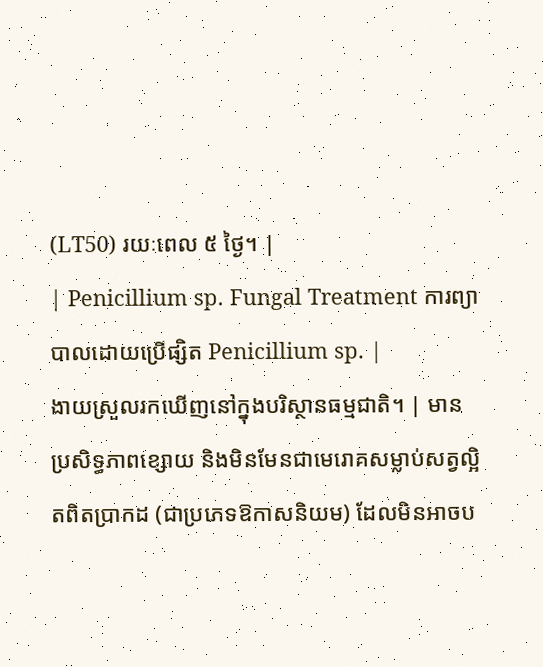(LT50) រយៈពេល ៥ ថ្ងៃ។ |
| Penicillium sp. Fungal Treatment ការព្យាបាលដោយប្រើផ្សិត Penicillium sp. |
ងាយស្រួលរកឃើញនៅក្នុងបរិស្ថានធម្មជាតិ។ | មានប្រសិទ្ធភាពខ្សោយ និងមិនមែនជាមេរោគសម្លាប់សត្វល្អិតពិតប្រាកដ (ជាប្រភេទឱកាសនិយម) ដែលមិនអាចប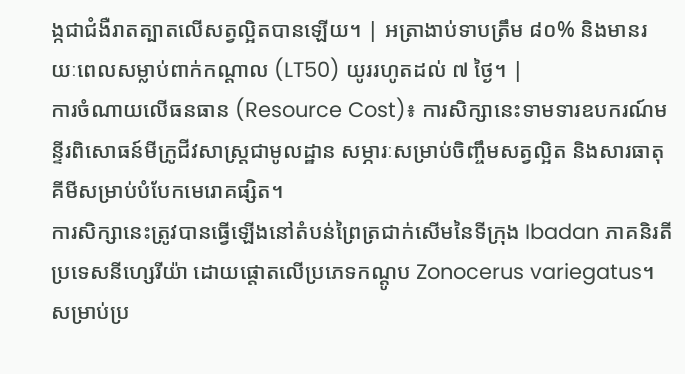ង្កជាជំងឺរាតត្បាតលើសត្វល្អិតបានឡើយ។ | អត្រាងាប់ទាបត្រឹម ៨០% និងមានរយៈពេលសម្លាប់ពាក់កណ្តាល (LT50) យូររហូតដល់ ៧ ថ្ងៃ។ |
ការចំណាយលើធនធាន (Resource Cost)៖ ការសិក្សានេះទាមទារឧបករណ៍មន្ទីរពិសោធន៍មីក្រូជីវសាស្ត្រជាមូលដ្ឋាន សម្ភារៈសម្រាប់ចិញ្ចឹមសត្វល្អិត និងសារធាតុគីមីសម្រាប់បំបែកមេរោគផ្សិត។
ការសិក្សានេះត្រូវបានធ្វើឡើងនៅតំបន់ព្រៃត្រជាក់សើមនៃទីក្រុង Ibadan ភាគនិរតីប្រទេសនីហ្សេរីយ៉ា ដោយផ្តោតលើប្រភេទកណ្តូប Zonocerus variegatus។ សម្រាប់ប្រ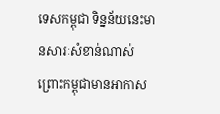ទេសកម្ពុជា ទិន្នន័យនេះមានសារៈសំខាន់ណាស់ ព្រោះកម្ពុជាមានអាកាស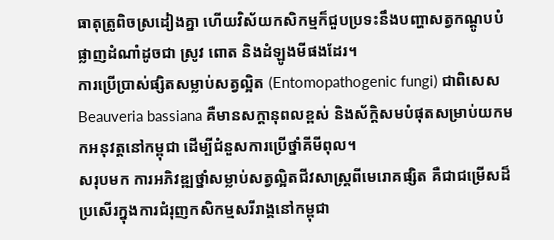ធាតុត្រូពិចស្រដៀងគ្នា ហើយវិស័យកសិកម្មក៏ជួបប្រទះនឹងបញ្ហាសត្វកណ្តូបបំផ្លាញដំណាំដូចជា ស្រូវ ពោត និងដំឡូងមីផងដែរ។
ការប្រើប្រាស់ផ្សិតសម្លាប់សត្វល្អិត (Entomopathogenic fungi) ជាពិសេស Beauveria bassiana គឺមានសក្តានុពលខ្ពស់ និងស័ក្តិសមបំផុតសម្រាប់យកមកអនុវត្តនៅកម្ពុជា ដើម្បីជំនួសការប្រើថ្នាំគីមីពុល។
សរុបមក ការអភិវឌ្ឍថ្នាំសម្លាប់សត្វល្អិតជីវសាស្ត្រពីមេរោគផ្សិត គឺជាជម្រើសដ៏ប្រសើរក្នុងការជំរុញកសិកម្មសរីរាង្គនៅកម្ពុជា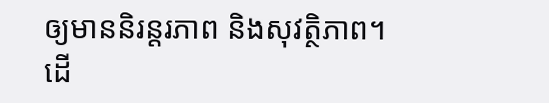ឲ្យមាននិរន្តរភាព និងសុវត្ថិភាព។
ដើ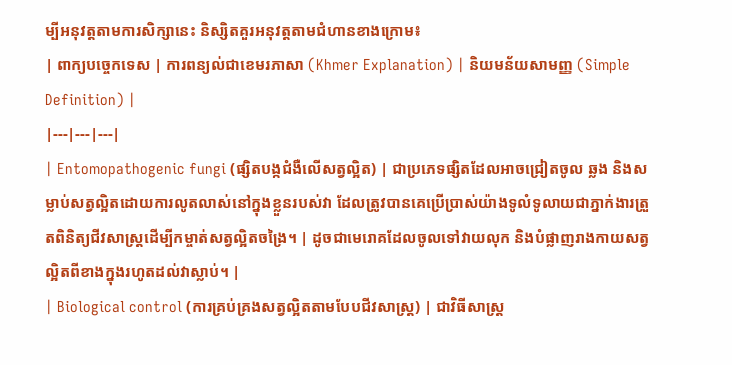ម្បីអនុវត្តតាមការសិក្សានេះ និស្សិតគួរអនុវត្តតាមជំហានខាងក្រោម៖
| ពាក្យបច្ចេកទេស | ការពន្យល់ជាខេមរភាសា (Khmer Explanation) | និយមន័យសាមញ្ញ (Simple Definition) |
|---|---|---|
| Entomopathogenic fungi (ផ្សិតបង្កជំងឺលើសត្វល្អិត) | ជាប្រភេទផ្សិតដែលអាចជ្រៀតចូល ឆ្លង និងសម្លាប់សត្វល្អិតដោយការលូតលាស់នៅក្នុងខ្លួនរបស់វា ដែលត្រូវបានគេប្រើប្រាស់យ៉ាងទូលំទូលាយជាភ្នាក់ងារត្រួតពិនិត្យជីវសាស្ត្រដើម្បីកម្ចាត់សត្វល្អិតចង្រៃ។ | ដូចជាមេរោគដែលចូលទៅវាយលុក និងបំផ្លាញរាងកាយសត្វល្អិតពីខាងក្នុងរហូតដល់វាស្លាប់។ |
| Biological control (ការគ្រប់គ្រងសត្វល្អិតតាមបែបជីវសាស្ត្រ) | ជាវិធីសាស្ត្រ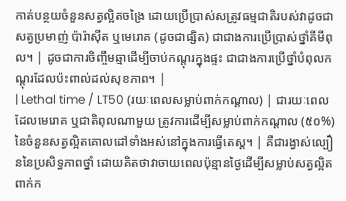កាត់បន្ថយចំនួនសត្វល្អិតចង្រៃ ដោយប្រើប្រាស់សត្រូវធម្មជាតិរបស់វាដូចជា សត្វប្រមាញ់ ប៉ារ៉ាស៊ីត ឬមេរោគ (ដូចជាផ្សិត) ជាជាងការប្រើប្រាស់ថ្នាំគីមីពុល។ | ដូចជាការចិញ្ចឹមឆ្មាដើម្បីចាប់កណ្តុរក្នុងផ្ទះ ជាជាងការប្រើថ្នាំបំពុលកណ្តុរដែលប៉ះពាល់ដល់សុខភាព។ |
| Lethal time / LT50 (រយៈពេលសម្លាប់ពាក់កណ្តាល) | ជារយៈពេលដែលមេរោគ ឬជាតិពុលណាមួយ ត្រូវការដើម្បីសម្លាប់ពាក់កណ្តាល (៥០%) នៃចំនួនសត្វល្អិតគោលដៅទាំងអស់នៅក្នុងការធ្វើតេស្ត។ | គឺជារង្វាស់ល្បឿននៃប្រសិទ្ធភាពថ្នាំ ដោយគិតថាវាចាយពេលប៉ុន្មានថ្ងៃដើម្បីសម្លាប់សត្វល្អិតពាក់ក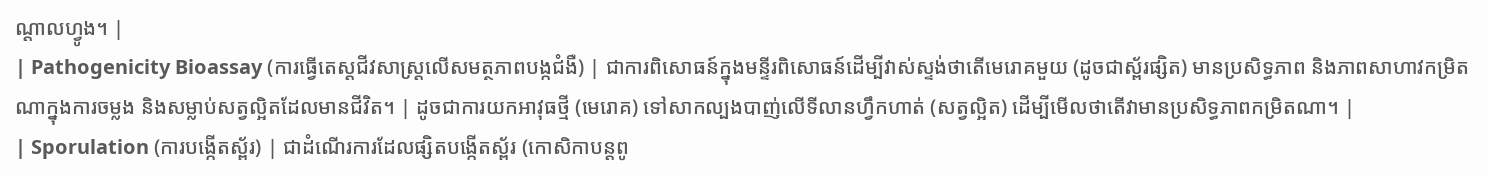ណ្តាលហ្វូង។ |
| Pathogenicity Bioassay (ការធ្វើតេស្តជីវសាស្ត្រលើសមត្ថភាពបង្កជំងឺ) | ជាការពិសោធន៍ក្នុងមន្ទីរពិសោធន៍ដើម្បីវាស់ស្ទង់ថាតើមេរោគមួយ (ដូចជាស្ព័រផ្សិត) មានប្រសិទ្ធភាព និងភាពសាហាវកម្រិតណាក្នុងការចម្លង និងសម្លាប់សត្វល្អិតដែលមានជីវិត។ | ដូចជាការយកអាវុធថ្មី (មេរោគ) ទៅសាកល្បងបាញ់លើទីលានហ្វឹកហាត់ (សត្វល្អិត) ដើម្បីមើលថាតើវាមានប្រសិទ្ធភាពកម្រិតណា។ |
| Sporulation (ការបង្កើតស្ព័រ) | ជាដំណើរការដែលផ្សិតបង្កើតស្ព័រ (កោសិកាបន្តពូ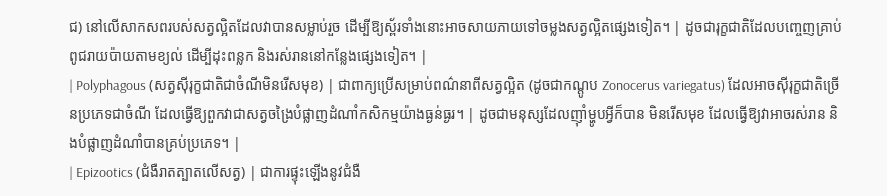ជ) នៅលើសាកសពរបស់សត្វល្អិតដែលវាបានសម្លាប់រួច ដើម្បីឱ្យស្ព័រទាំងនោះអាចសាយភាយទៅចម្លងសត្វល្អិតផ្សេងទៀត។ | ដូចជារុក្ខជាតិដែលបញ្ចេញគ្រាប់ពូជរាយប៉ាយតាមខ្យល់ ដើម្បីដុះពន្លក និងរស់រាននៅកន្លែងផ្សេងទៀត។ |
| Polyphagous (សត្វស៊ីរុក្ខជាតិជាចំណីមិនរើសមុខ) | ជាពាក្យប្រើសម្រាប់ពណ៌នាពីសត្វល្អិត (ដូចជាកណ្តូប Zonocerus variegatus) ដែលអាចស៊ីរុក្ខជាតិច្រើនប្រភេទជាចំណី ដែលធ្វើឱ្យពួកវាជាសត្វចង្រៃបំផ្លាញដំណាំកសិកម្មយ៉ាងធ្ងន់ធ្ងរ។ | ដូចជាមនុស្សដែលញ៉ាំម្ហូបអ្វីក៏បាន មិនរើសមុខ ដែលធ្វើឱ្យវាអាចរស់រាន និងបំផ្លាញដំណាំបានគ្រប់ប្រភេទ។ |
| Epizootics (ជំងឺរាតត្បាតលើសត្វ) | ជាការផ្ទុះឡើងនូវជំងឺ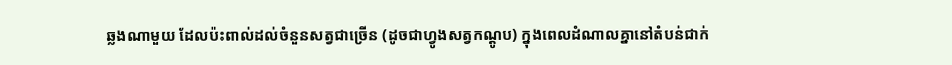ឆ្លងណាមួយ ដែលប៉ះពាល់ដល់ចំនួនសត្វជាច្រើន (ដូចជាហ្វូងសត្វកណ្តូប) ក្នុងពេលដំណាលគ្នានៅតំបន់ជាក់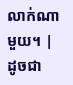លាក់ណាមួយ។ | ដូចជា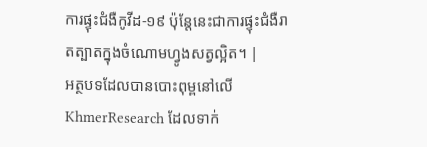ការផ្ទុះជំងឺកូវីដ-១៩ ប៉ុន្តែនេះជាការផ្ទុះជំងឺរាតត្បាតក្នុងចំណោមហ្វូងសត្វល្អិត។ |
អត្ថបទដែលបានបោះពុម្ពនៅលើ KhmerResearch ដែលទាក់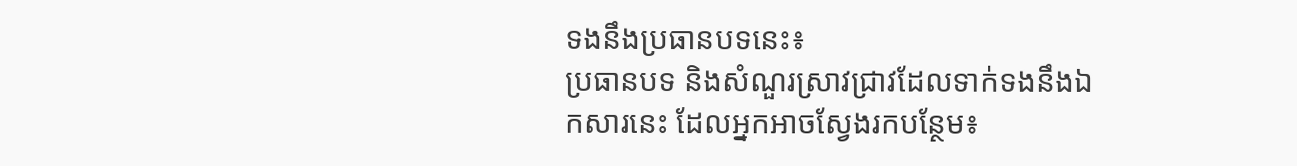ទងនឹងប្រធានបទនេះ៖
ប្រធានបទ និងសំណួរស្រាវជ្រាវដែលទាក់ទងនឹងឯកសារនេះ ដែលអ្នកអាចស្វែងរកបន្ថែម៖